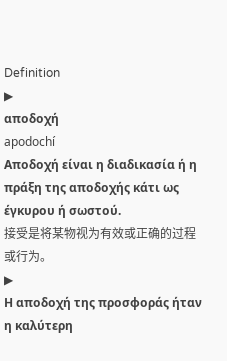Definition
▶
αποδοχή
apodochí
Αποδοχή είναι η διαδικασία ή η πράξη της αποδοχής κάτι ως έγκυρου ή σωστού.
接受是将某物视为有效或正确的过程或行为。
▶
Η αποδοχή της προσφοράς ήταν η καλύτερη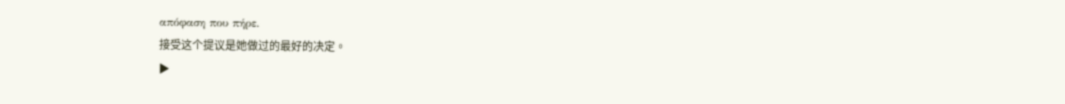απόφαση που πήρε.
接受这个提议是她做过的最好的决定。
▶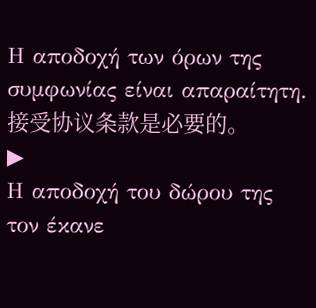Η αποδοχή των όρων της συμφωνίας είναι απαραίτητη.
接受协议条款是必要的。
▶
Η αποδοχή του δώρου της τον έκανε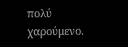πολύ χαρούμενο.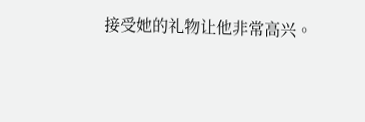接受她的礼物让他非常高兴。